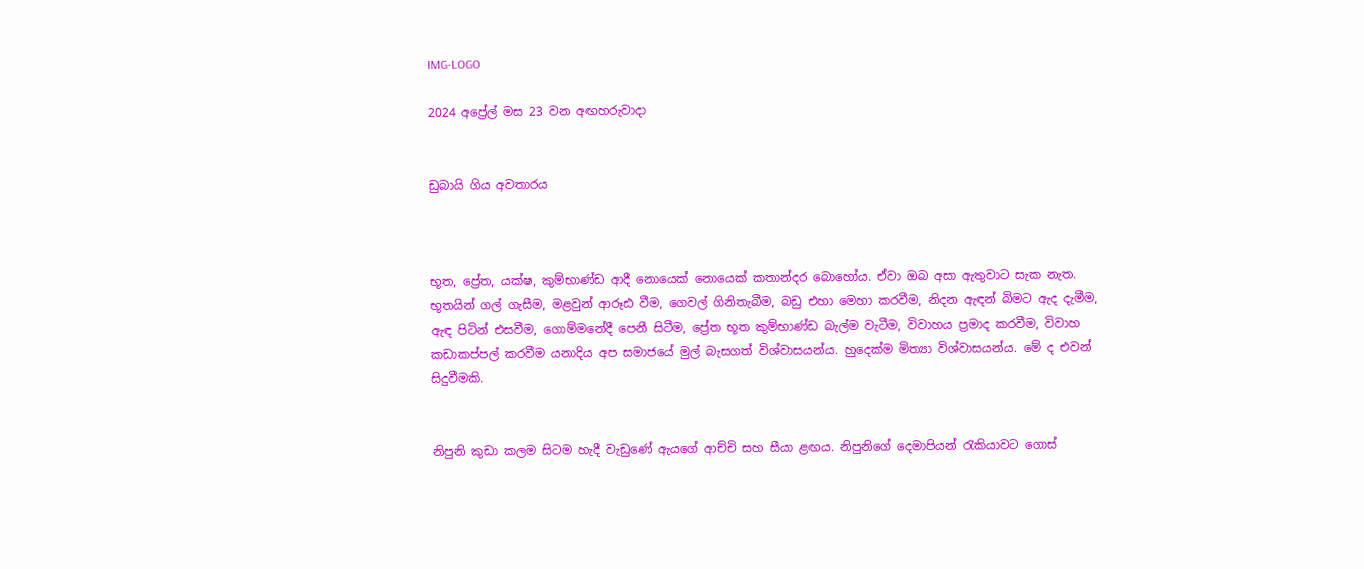IMG-LOGO

2024 අප්‍රේල් මස 23 වන අඟහරුවාදා


ඩුබායි ගිය අවතාරය



භූත, ප්‍රේත, යක්ෂ, කුම්භාණ්ඩ ආදී නොයෙක් නොයෙක් කතාන්දර බොහෝය. ඒවා ඔබ අසා ඇතුවාට සැක නැත. භූතයින් ගල් ගැසීම, මළවුන් ආරූඪ වීම, ගෙවල් ගිනිතැබීම, බඩු එහා මෙහා කරවීම, නිදන ඇඳන් බිමට ඇද දැමීම, ඇඳ පිටින් එසවීම, ගොම්මනේදී පෙනී සිටීම, ප්‍රේත භූත කුම්භාණ්ඩ බැල්ම වැටීම, විවාහය ප්‍රමාද කරවීම, විවාහ කඩාකප්පල් කරවීම යනාදිය අප සමාජයේ මුල් බැසගත් විශ්වාසයන්ය. හුදෙක්ම මිත්‍යා විශ්වාසයන්ය. මේ ද එවන් සිදුවීමකි.


නිපුනි කුඩා කලම සිටම හැදී වැඩුණේ ඇයගේ ආච්චි සහ සීයා ළඟය. නිපුනිගේ දෙමාපියන් රැකියාවට ගොස්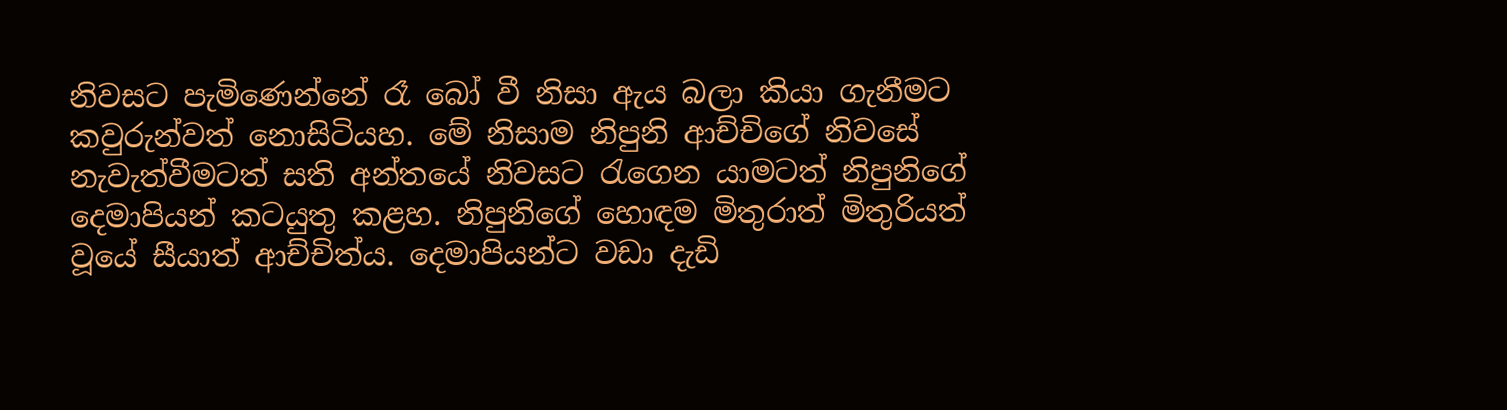නිවසට පැමිණෙන්නේ රෑ බෝ වී නිසා ඇය බලා කියා ගැනීමට කවුරුන්වත් නොසිටියහ. මේ නිසාම නිපුනි ආච්චිගේ නිවසේ නැවැත්වීමටත් සති අන්තයේ නිවසට රැගෙන යාමටත් නිපුනිගේ දෙමාපියන් කටයුතු කළහ. නිපුනිගේ හොඳම මිතුරාත් මිතුරියත් වූයේ සීයාත් ආච්චිත්ය. දෙමාපියන්ට වඩා දැඩි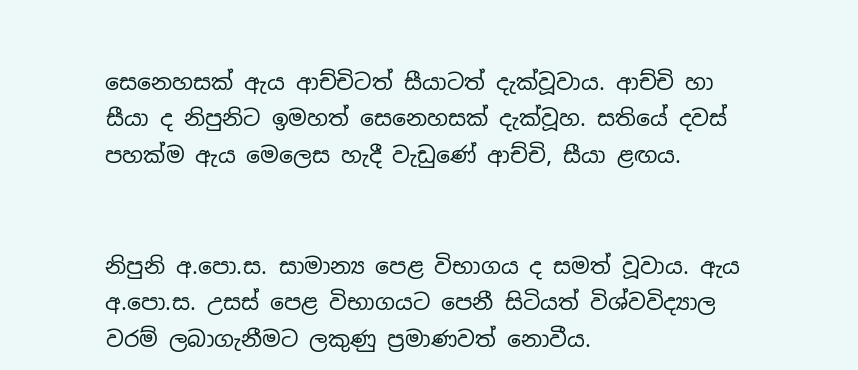සෙනෙහසක් ඇය ආච්චිටත් සීයාටත් දැක්වූවාය. ආච්චි හා සීයා ද නිපුනිට ඉමහත් සෙනෙහසක් දැක්වූහ. සතියේ දවස් පහක්ම ඇය මෙලෙස හැදී වැඩුණේ ආච්චි, සීයා ළඟය.


නිපුනි අ.පො.ස. සාමාන්‍ය පෙළ විභාගය ද සමත් වූවාය. ඇය අ.පො.ස. උසස් පෙළ විභාගයට පෙනී සිටියත් විශ්වවිද්‍යාල වරම් ලබාගැනීමට ලකුණු ප්‍රමාණවත් නොවීය.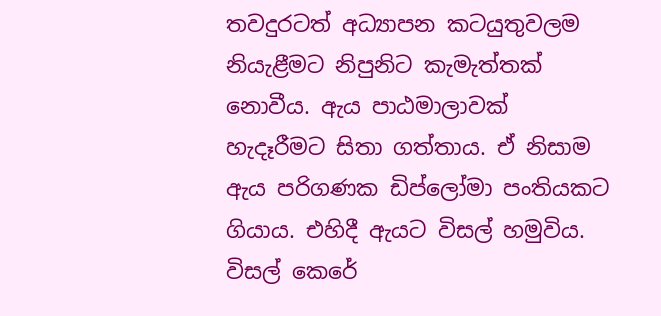තවදුරටත් අධ්‍යාපන කටයුතුවලම නියැළීමට නිපුනිට කැමැත්තක් නොවීය. ඇය පාඨමාලාවක් හැදෑරීමට සිතා ගත්තාය. ඒ නිසාම ඇය පරිගණක ඩිප්ලෝමා පංතියකට ගියාය. එහිදී ඇයට විසල් හමුවිය. විසල් කෙරේ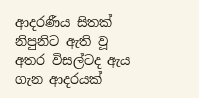ආදරණීය සිතක් නිපුනිට ඇති වූ අතර විසල්ටද ඇය ගැන ආදරයක්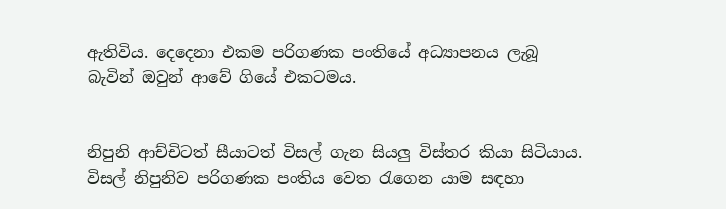ඇතිවිය. දෙදෙනා එකම පරිගණක පංතියේ අධ්‍යාපනය ලැබූ බැවින් ඔවුන් ආවේ ගියේ එකටමය.


නිපුනි ආච්චිටත් සීයාටත් විසල් ගැන සියලු විස්තර කියා සිටියාය. විසල් නිපුනිව පරිගණක පංතිය වෙත රැගෙන යාම සඳහා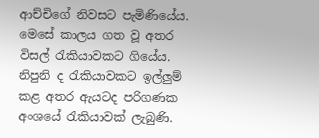ආච්චිගේ නිවසට පැමිණියේය. මෙසේ කාලය ගත වූ අතර විසල් රැකියාවකට ගියේය. නිපුනි ද රැකියාවකට ඉල්ලුම් කළ අතර ඇයටද පරිගණක අංශයේ රැකියාවක් ලැබුණි.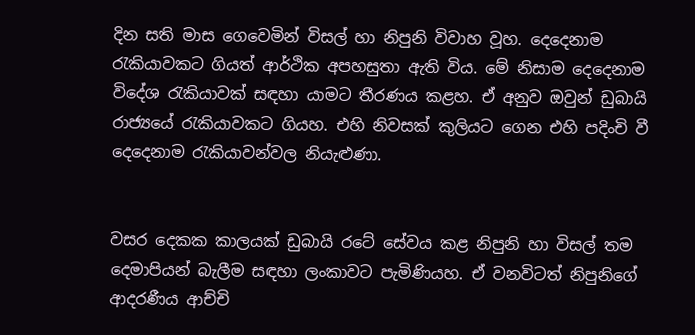දින සති මාස ගෙවෙමින් විසල් හා නිපුනි විවාහ වූහ. දෙදෙනාම රැකියාවකට ගියත් ආර්ථික අපහසුතා ඇති විය. මේ නිසාම දෙදෙනාම විදේශ රැකියාවක් සඳහා යාමට තීරණය කළහ. ඒ අනුව ඔවුන් ඩුබායි රාජ්‍යයේ රැකියාවකට ගියහ. එහි නිවසක් කුලියට ගෙන එහි පදිංචි වී දෙදෙනාම රැකියාවන්වල නියැළුණා.


වසර දෙකක කාලයක් ඩුබායි රටේ සේවය කළ නිපුනි හා විසල් තම දෙමාපියන් බැලීම සඳහා ලංකාවට පැමිණියහ. ඒ වනවිටත් නිපුනිගේ ආදරණීය ආච්චි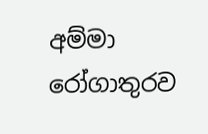අම්මා රෝගාතුරව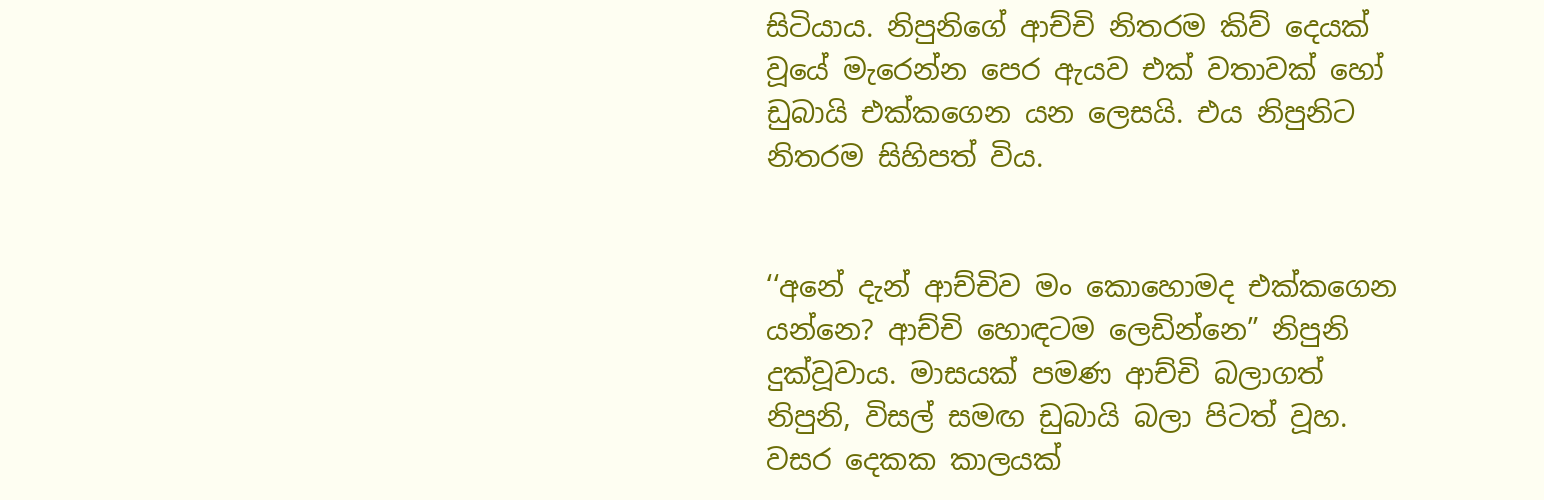සිටියාය. නිපුනිගේ ආච්චි නිතරම කිව් දෙයක් වූයේ මැරෙන්න පෙර ඇයව එක් වතාවක් හෝ ඩුබායි එක්කගෙන යන ලෙසයි. එය නිපුනිට නිතරම සිහිපත් විය.


‘‘අනේ දැන් ආච්චිව මං කොහොමද එක්කගෙන යන්නෙ? ආච්චි හොඳටම ලෙඩින්නෙ” නිපුනි දුක්වූවාය. මාසයක් පමණ ආච්චි බලාගත් නිපුනි, විසල් සමඟ ඩුබායි බලා පිටත් වූහ. වසර දෙකක කාලයක්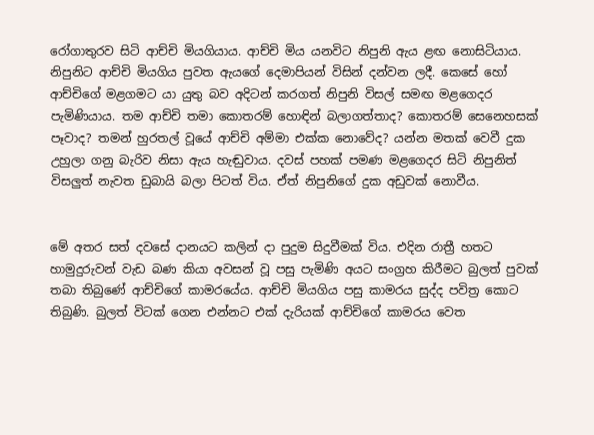රෝගාතුරව සිටි ආච්චි මියගියාය. ආච්චි මිය යනවිට නිපුනි ඇය ළඟ නොසිටියාය. නිපුනිට ආච්චි මියගිය පුවත ඇයගේ දෙමාපියන් විසින් දන්වන ලදී. කෙසේ හෝ ආච්චිගේ මළගමට යා යුතු බව අදිටන් කරගත් නිපුනි විසල් සමඟ මළගෙදර පැමිණියාය. තම ආච්චි තමා කොතරම් හොඳින් බලාගත්තාද? කොතරම් සෙනෙහසක් පෑවාද? තමන් හුරතල් වූයේ ආච්චි අම්මා එක්ක නොවේද? යන්න මතක් වෙවී දුක උහුලා ගනු බැරිව නිසා ඇය හැඬුවාය. දවස් පහක් පමණ මළගෙදර සිටි නිපුනිත් විසලුත් නැවත ඩුබායි බලා පිටත් විය. ඒත් නිපුනිගේ දුක අඩුවක් නොවීය.


මේ අතර සත් දවසේ ද‌ානයට කලින් ද‌ා පුදුම සිදුවීමක් විය. එදින රාත්‍රී හතට හාමුදුරුවන් වැඩ බණ කියා අවසන් වූ පසු පැමිණි අයට සංග්‍රහ කිරීමට බුලත් පුවක් තබා තිබුණේ ආච්චිගේ කාමරයේය. ආච්චි මියගිය පසු කාමරය සුද්ද පවිත්‍ර කොට තිබුණි. බුලත් විටක් ගෙන එන්නට එක් දැරියක් ආච්චිගේ කාමරය වෙත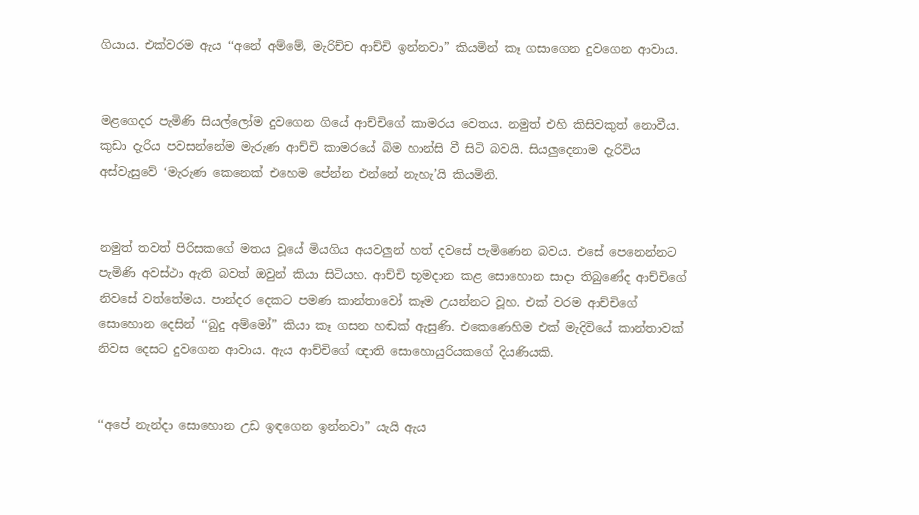ගියාය. එක්වරම ඇය ‘‘අනේ අම්මේ, මැරිච්ච ආච්චි ඉන්නවා” කියමින් කෑ ගසාගෙන දුවගෙන ආවාය.


මළගෙදර පැමිණි සියල්ලෝම දුවගෙන ගියේ ආච්චිගේ කාමරය වෙතය. නමුත් එහි කිසිවකුත් නොවීය. කුඩා දැරිය පවසන්නේම මැරුණ ආච්චි කාමරයේ බිම හාන්සි වී සිටි බවයි. සියලුදෙනාම දැරිවිය අස්වැසුවේ ‘මැරුණ කෙනෙක් එහෙම පේන්න එන්නේ නැහැ’යි කියමිනි.


නමුත් තවත් පිරිසකගේ මතය වූයේ මියගිය අයවලුන් හත් දවසේ පැමිණෙන බවය. එසේ පෙනෙන්නට පැමිණි අවස්ථා ඇති බවත් ඔවුන් කියා සිටියහ. ආච්චි භූමද‌ාන කළ සොහොන සාද‌ා තිබුණේද ආච්චිගේ නිවසේ වත්තේමය. පාන්දර දෙකට පමණ කාන්තාවෝ කෑම උයන්නට වූහ. එක් වරම ආච්චිගේ සොහොන දෙසින් ‘‘බුදු අම්මෝ” කියා කෑ ගසන හඬක් ඇසුණි. එකෙණෙහිම එක් මැදිවියේ කාන්තාවක් නිවස දෙසට දුවගෙන ආවාය. ඇය ආච්චිගේ ඥාති සොහොයුරියකගේ දියණියකි.


‘‘අපේ නැන්දා සොහොන උඩ ඉඳගෙන ඉන්නවා” යැයි ඇය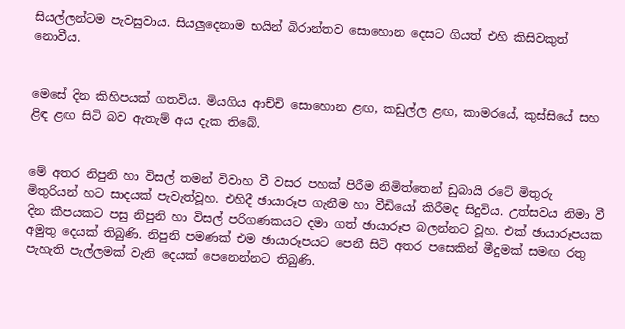සියල්ලන්ටම පැවසුවාය. සියලුදෙනාම භයින් බිරාන්තව සොහොන දෙසට ගියත් එහි කිසිවකුත් නොවීය.


මෙසේ දින කිහිපයක් ගතවිය. මියගිය ආච්චි සොහොන ළඟ, කඩුල්ල ළඟ, කාමරයේ, කුස්සියේ සහ ළිඳ ළඟ සිටි බව ඇතැම් අය දැක තිබේ.


මේ අතර නිපුනි හා විසල් තමන් විවාහ වී වසර පහක් පිරීම නිමිත්තෙන් ඩුබායි රටේ මිතුරු මිතුරියන් හට සාදයක් පැවැත්වූහ. එහිදී ඡායාරූප ගැනීම හා වීඩියෝ කිරීමද සිදුවිය. උත්සවය නිමා වී දින කීපයකට පසු නිපුනි හා විසල් පරිගණකයට දමා ගත් ඡායාරූප බලන්නට වූහ. එක් ඡායාරූපයක අමුතු දෙයක් තිබුණි. නිපුනි පමණක් එම ඡායාරූපයට පෙනී සිටි අතර පසෙකින් මීදුමක් සමඟ රතු පැහැති පැල්ලමක් වැනි දෙයක් පෙනෙන්නට තිබුණි.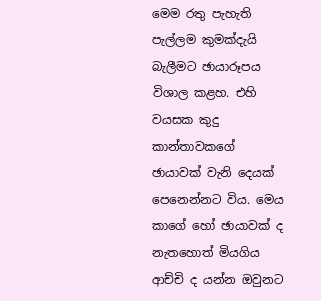මෙම රතු පැහැති පැල්ලම කුමක්දැයි බැලීමට ඡායාරූපය විශාල කළහ. එහි වයසක කුදු කාන්තාවකගේ ඡායාවක් වැනි දෙයක් පෙනෙන්නට විය. මෙය කාගේ හෝ ඡායාවක් ද නැතහොත් මියගිය ආච්චි ද යන්න ඔවුනට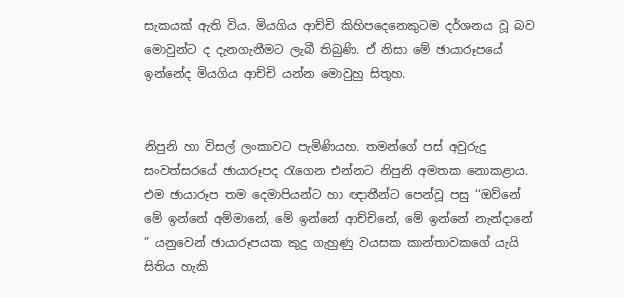සැකයක් ඇති විය. මියගිය ආච්චි කිහිපදෙනෙකුටම දර්ශනය වූ බව මොවුන්ට ද දැනගැනීමට ලැබී තිබුණි. ඒ නිසා මේ ඡායාරූපයේ ඉන්නේද මියගිය ආච්චි යන්න මොවුහු සිතූහ.


නිපුනි හා විසල් ලංකාවට පැමිණියහ. තමන්ගේ පස් අවුරුදු සංවත්සරයේ ඡායාරූපද රැගෙන එන්නට නිපුනි අමතක නොකළාය. එම ඡායාරූප තම දෙමාපියන්ට හා ඥාතීන්ට පෙන්වූ පසු ‘‘ඔව්නේ මේ ඉන්නේ අම්මානේ, මේ ඉන්නේ ආච්චිනේ, මේ ඉන්නේ නැන්දානේ ” යනුවෙන් ඡායාරූපයක කුදු ගැහුණු වයසක කාන්තාවකගේ යැයි සිතිය හැකි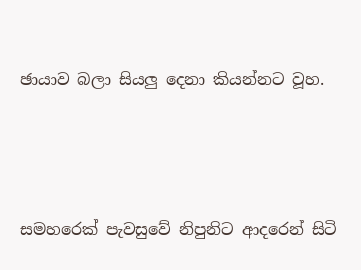ඡායාව බලා සියලු දෙනා කියන්නට වූහ.




සමහරෙක් පැවසුවේ නිපුනිට ආදරෙන් සිටි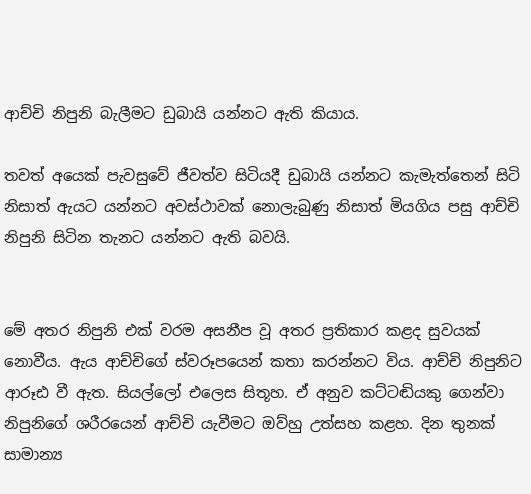ආච්චි නිපුනි බැලීමට ඩුබායි යන්නට ඇති කියාය.

තවත් අයෙක් පැවසුවේ ජීවත්ව සිටියදී ඩුබායි යන්නට කැමැත්තෙන් සිටි නිසාත් ඇයට යන්නට අවස්ථාවක් නොලැබුණු නිසාත් මියගිය පසු ආච්චි නිපුනි සිටින තැනට යන්නට ඇති බවයි.


මේ අතර නිපුනි එක් වරම අසනීප වූ අතර ප්‍රතිකාර කළද සුවයක් නොවීය. ඇය ආච්චිගේ ස්වරූපයෙන් කතා කරන්නට විය. ආච්චි නිපුනිට ආරූඪ වී ඇත. සියල්ලෝ එලෙස සිතූහ. ඒ අනුව කට්ටඬියකු ගෙන්වා නිපුනිගේ ශරීරයෙන් ආච්චි යැවීමට ඔව්හු උත්සහ කළහ. දින තුනක් සාමාන්‍ය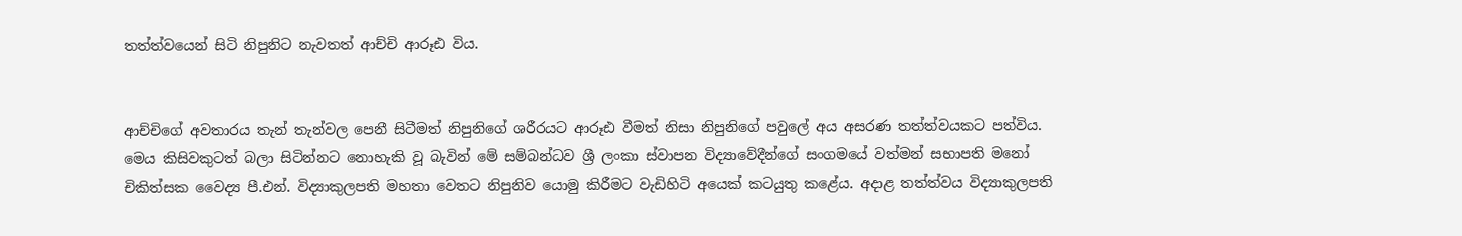තත්ත්වයෙන් සිටි නිපුනිට නැවතත් ආච්චි ආරූඪ විය.


ආච්චිගේ අවතාරය තැන් තැන්වල පෙනී සිටීමත් නිපුනිගේ ශරීරයට ආරූඪ වීමත් නිසා නිපුනිගේ පවුලේ අය අසරණ තත්ත්වයකට පත්විය. මෙය කිසිවකුටත් බලා සිටින්නට නොහැකි වූ බැවින් මේ සම්බන්ධව ශ්‍රී ලංකා ස්වාපන විද්‍යාවේදීන්ගේ සංගමයේ වත්මන් සභාපති මනෝ චිකිත්සක වෛද්‍ය පී.එන්. විද්‍යාකුලපති මහතා වෙතට නිපුනිව යොමු කිරීමට වැඩිහිටි අයෙක් කටයුතු කළේය. අද‌ාළ තත්ත්වය විද්‍යාකුලපති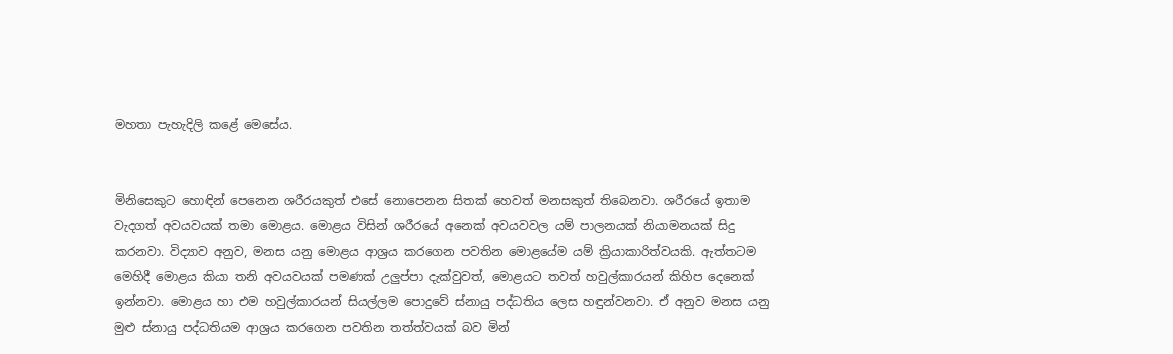මහතා පැහැදිලි කළේ මෙසේය.


මිනිසෙකුට හොඳින් පෙනෙන ශරීරයකුත් එසේ නොපෙනන සිතක් හෙවත් මනසකුත් තිබෙනවා. ශරීරයේ ඉතාම වැදගත් අවයවයක් තමා මොළය. මොළය විසින් ශරීරයේ අනෙක් අවයවවල යම් පාලනයක් නියාමනයක් සිදු කරනවා. විද්‍යාව අනුව, මනස යනු මොළය ආශ්‍රය කරගෙන පවතින මොළයේම යම් ක්‍රියාකාරිත්වයකි. ඇත්තටම මෙහිදී මොළය කියා තනි අවයවයක් පමණක් උලුප්පා දැක්වුවත්, මොළයට තවත් හවුල්කාරයන් කිහිප දෙනෙක් ඉන්නවා. මොළය හා එම හවුල්කාරයන් සියල්ලම පොදුවේ ස්නායු පද්ධතිය ලෙස හඳුන්වනවා. ඒ අනුව මනස යනු මුළු ස්නායු පද්ධතියම ආශ්‍රය කරගෙන පවතින ‍තත්ත්වයක් බව මින්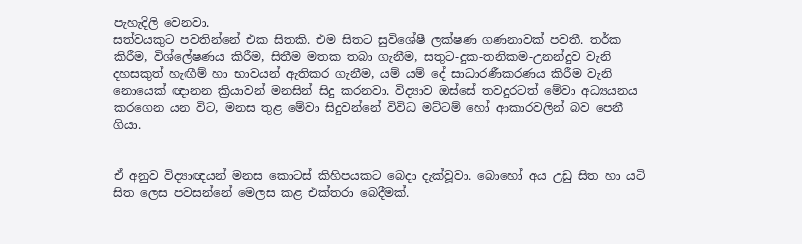පැහැදිලි වෙනවා.
සත්වයකුට පවතින්නේ එක සිතකි. එම සිතට සුවිශේෂී ලක්ෂණ ගණනාවක් පවතී. තර්ක කිරීම, විශ්ලේෂණය කිරීම, සිතීම මතක තබා ගැනීම, සතුට-දුක-තනිකම-උනන්දුව වැනි දහසකුත් හැඟීම් හා භාවයන් ඇතිකර ගැනීම, යම් යම් දේ සාධාරණීකරණය කිරීම වැනි නොයෙක් ඥානන ක්‍රියාවන් මනසින් සිදු කරනවා. විද්‍යාව ඔස්සේ තවදුරටත් මේවා අධ්‍යයනය කරගෙන යන විට, මනස තුළ මේවා සිදුවන්නේ විවිධ මට්ටම් හෝ ආකාරවලින් බව පෙනී ගියා.


ඒ අනුව විද්‍යාඥයන් මනස කොටස් කිහිපයකට බෙදා දැක්වූවා. බොහෝ අය උඩු සිත හා යටි සිත ලෙස පවසන්නේ මෙලස කළ එක්තරා බෙදීමක්.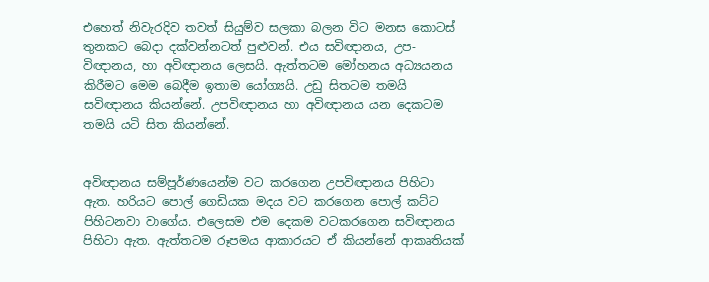එහෙත් නිවැරදිව තවත් සියුම්ව සලකා බලන විට මනස කොටස් තුනකට බෙද‌ා දක්වන්නටත් පුළුවන්. එය සවිඥානය, උප-විඥානය, හා අවිඥානය ලෙසයි. ඇත්තටම මෝහනය අධ්‍යයනය කිරීමට මෙම බෙදීම ඉතාම යෝග්‍යයි. උඩු සිතටම තමයි සවිඥානය කියන්නේ. උපවිඥානය හා අවිඥානය යන දෙකටම තමයි යටි සිත කියන්නේ.


අවිඥානය සම්පූර්ණයෙන්ම වට කරගෙන උපවිඥානය පිහිටා ඇත. හරියට පොල් ගෙඩියක මදය වට කරගෙන පොල් කට්ට පිහිටනවා වාගේය. එලෙසම එම දෙකම වටකරගෙන සවිඥානය පිහිටා ඇත. ඇත්තටම රූපමය ආකාරයට ඒ කියන්නේ ආකෘතියක්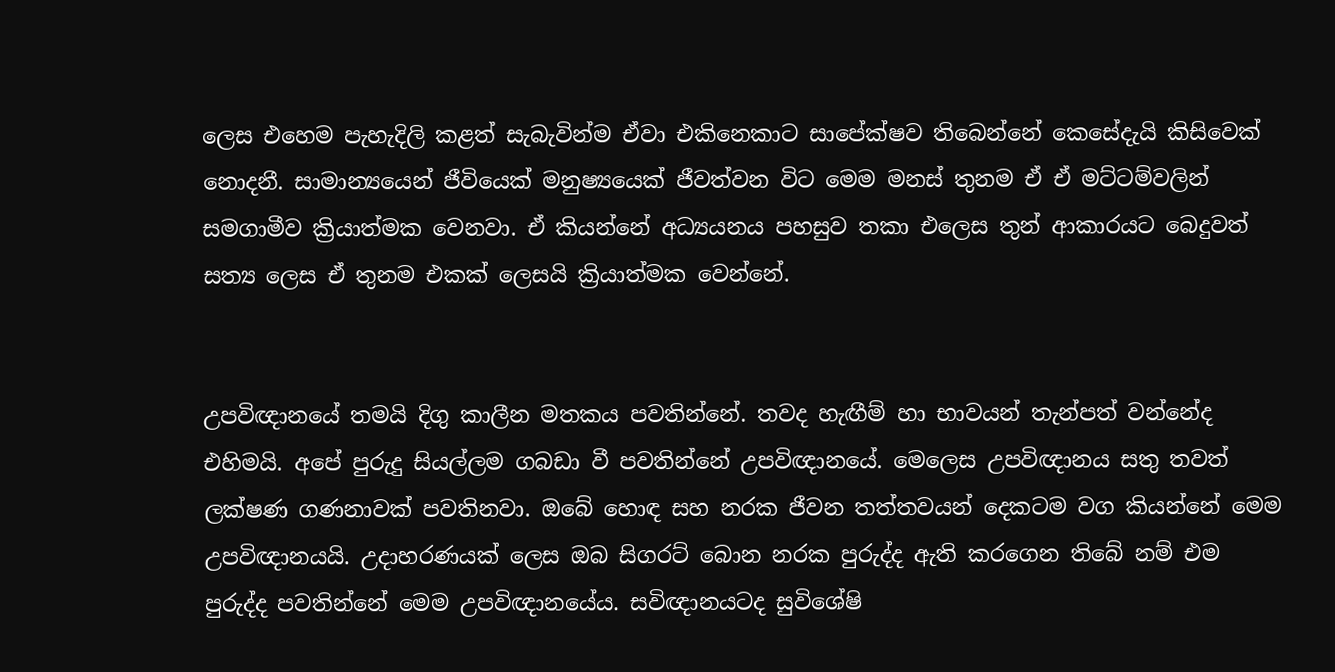ලෙස එහෙම පැහැදිලි කළත් සැබැවින්ම ඒවා එකිනෙකාට සාපේක්ෂව තිබෙන්නේ කෙසේදැයි කිසිවෙක් නොදනී. සාමාන්‍යයෙන් ජීවියෙක් මනුෂ්‍යයෙක් ජීවත්වන විට මෙම මනස් තුනම ඒ ඒ මට්ටම්වලින් සමගාමීව ක්‍රියාත්මක වෙනවා. ඒ කියන්නේ අධ්‍යයනය පහසුව තකා එලෙස තුන් ආකාරයට බෙදුවත් සත්‍ය ලෙස ඒ තුනම එකක් ලෙසයි ක්‍රියාත්මක වෙන්නේ.


උපවිඥානයේ තමයි දිගු කාලීන මතකය පවතින්නේ. තවද හැඟීම් හා භාවයන් තැන්පත් වන්නේද එහිමයි. අපේ පුරුදු සියල්ලම ගබඩා වී පවතින්නේ උපවිඥානයේ. මෙලෙස උපවිඥානය සතු තවත් ලක්ෂණ ගණනාවක් පවතිනවා. ඔබේ හොඳ සහ නරක ජීවන තත්තවයන් දෙකටම වග කියන්නේ මෙම උපවිඥානයයි. උදාහරණයක් ලෙස ඔබ සිගරට් බොන නරක පුරුද්ද ඇති කරගෙන තිබේ නම් එම පුරුද්ද පවතින්නේ මෙම උපවිඥානයේය. සවිඥානයටද සුවිශේෂි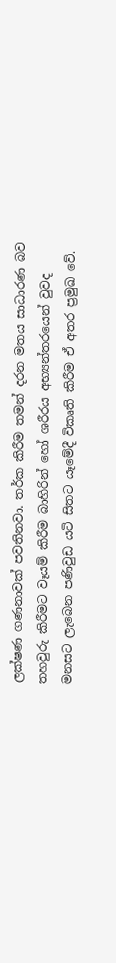ලක්ෂණ ගණනාවක් පවතිනවා. තර්ක කිරීම තමන් දරන මතය සාධාරණ බව තහවුරු කිරීමට වෑයම් කිරීම බාහිරින් හෝ ශරීරය අභ්‍යන්තරයෙන් වුවද මනසට ලැබෙන පණිවුඩ යටි සිතට යෑමේදී විකෘති කිරීම ඒ අතර ප්‍රමුඛ වේ.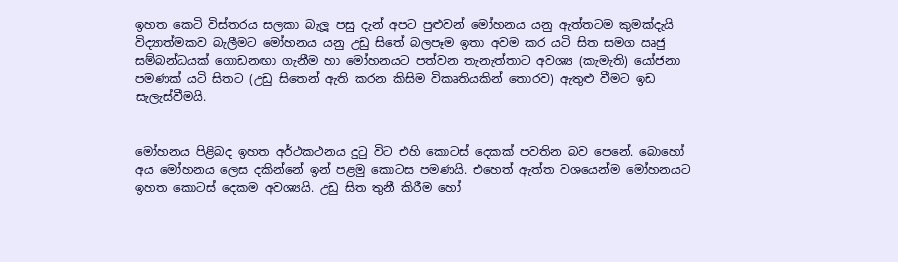ඉහත කෙටි විස්තරය සලකා බැලූ පසු දැන් අපට පුළුවන් මෝහනය යනු ඇත්තටම කුමක්දැයි විද්‍යාත්මකව බැලීමට මෝහනය යනු උඩු සිතේ බලපෑම ඉතා අවම කර යටි සිත සමග ඍජු සම්බන්ධයක් ගොඩනඟා ගැනීම හා මෝහනයට පත්වන තැනැත්තාට අවශ්‍ය (කැමැති) යෝජනා පමණක් යටි සිතට (උඩු සිතෙන් ඇති කරන කිසිම විකෘතියකින් තොරව) ඇතුළු වීමට ඉඩ සැලැස්වීමයි.


මෝහනය පිළිබද ඉහත අර්ථකථනය දුටු විට එහි කොටස් දෙකක් පවතින බව පෙනේ. බොහෝ අය මෝහනය ලෙස දකින්නේ ඉන් පළමු කොටස පමණයි. එහෙත් ඇත්ත වශයෙන්ම මෝහනයට ඉහත කොටස් දෙකම අවශ්‍යයි. උඩු සිත තුනී කිරීම හෝ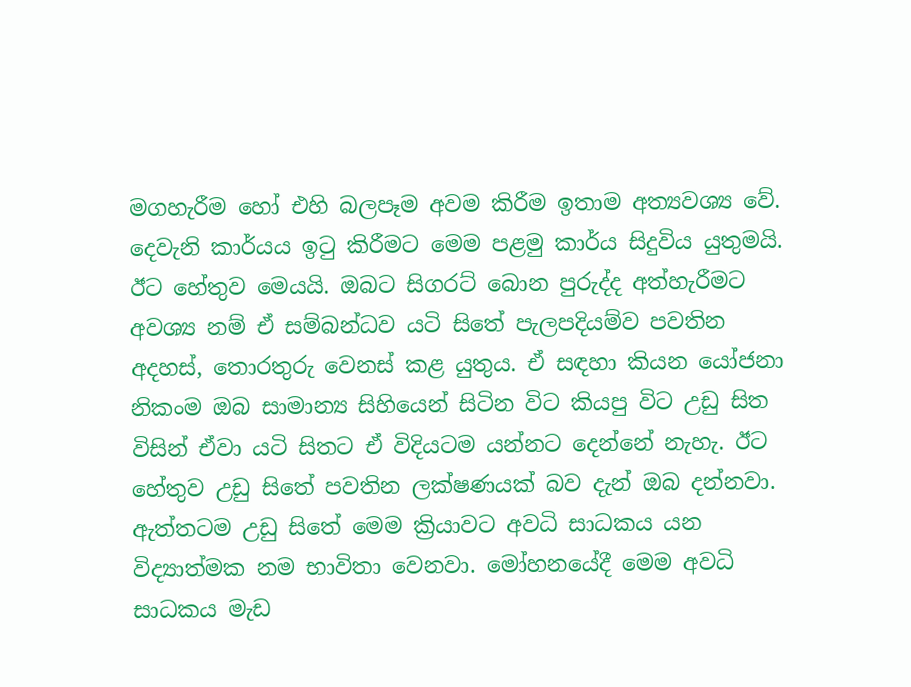මගහැරීම හෝ එහි බලපෑම අවම කිරීම ඉතාම අත්‍යවශ්‍ය වේ. දෙවැනි කාර්යය ඉටු කිරීමට මෙම පළමු කාර්ය සිදුවිය යුතුමයි. ඊට හේතුව මෙයයි. ඔබට සිගරට් බොන පුරුද්ද අත්හැරීමට අවශ්‍ය නම් ඒ සම්බන්ධව යටි සිතේ පැලපදියම්ව පවතින අදහස්, තොරතුරු වෙනස් කළ යුතුය. ඒ සඳහා කියන යෝජනා නිකංම ඔබ සාමාන්‍ය සිහියෙන් සිටින විට කියපු විට උඩු සිත විසින් ඒවා යටි සිතට ඒ විදියටම යන්නට දෙන්නේ නැහැ. ඊට හේතුව උඩු සිතේ පවතින ලක්ෂණයක් බව දැන් ඔබ දන්නවා. ඇත්තටම උඩු සිතේ මෙම ක්‍රියාවට අවධි සාධකය යන විද්‍යාත්මක නම භාවිතා වෙනවා. මෝහනයේදී මෙම අවධි සාධකය මැඩ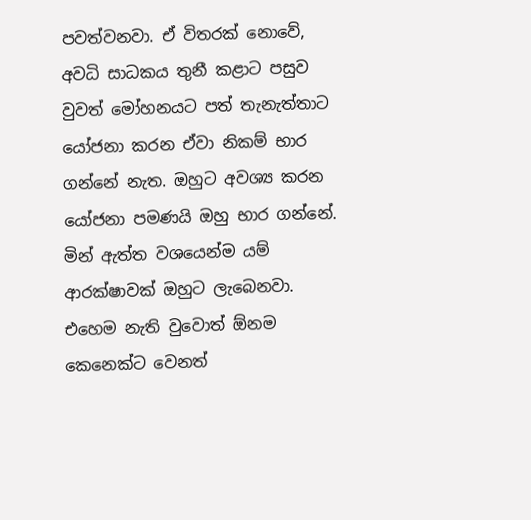පවත්වනවා. ඒ විතරක් නොවේ, අවධි සාධකය තුනී කළාට පසුව වුවත් මෝහනයට පත් තැනැත්තාට යෝජනා කරන ඒවා නිකම් භාර ගන්නේ නැත. ඔහුට අවශ්‍ය කරන යෝජනා පමණයි ඔහු භාර ගන්නේ. මින් ඇත්ත වශයෙන්ම යම් ආරක්ෂාවක් ඔහුට ලැබෙනවා. එහෙම නැති වුවොත් ඕනම කෙනෙක්ට වෙනත්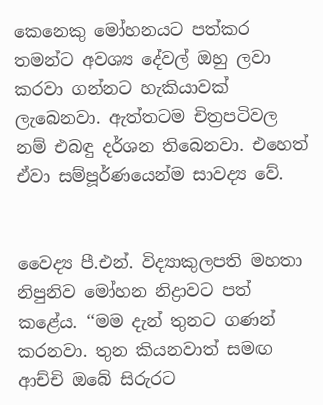කෙනෙකු මෝහනයට පත්කර තමන්ට අවශ්‍ය දේවල් ඔහු ලවා කරවා ගන්නට හැකියාවක් ලැබෙනවා. ඇත්තටම චිත්‍රපටිවල නම් එබඳු දර්ශන තිබෙනවා. එහෙත් ඒවා සම්පූර්ණයෙන්ම සාවද්‍ය වේ.


වෛද්‍ය පී.එන්. විද්‍යාකුලපති මහතා නිපුනිව මෝහන නිද්‍රාවට පත් කළේය. ‘‘මම දැන් තුනට ගණන් කරනවා. තුන කියනවාත් සමඟ ආච්චි ඔබේ සිරුරට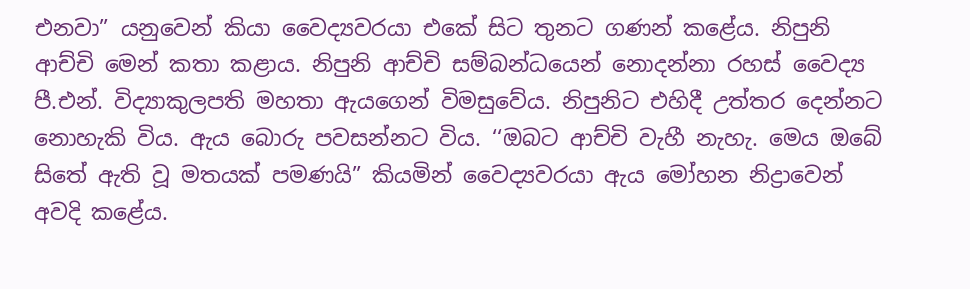එනවා” යනුවෙන් කියා වෛද්‍යවරයා එකේ සිට තුනට ගණන් කළේය. නිපුනි ආච්චි මෙන් කතා කළාය. නිපුනි ආච්චි සම්බන්ධයෙන් නොදන්නා රහස් වෛද්‍ය පී.එන්. විද්‍යාකුලපති මහතා ඇයගෙන් විමසුවේය. නිපුනිට එහිදී උත්තර දෙන්නට නොහැකි විය. ඇය බොරු පවසන්නට විය. ‘‘ඔබට ආච්චි වැහී නැහැ. මෙය ඔබේ සිතේ ඇති වූ මතයක් පමණයි” කියමින් වෛද්‍යවරයා ඇය මෝහන නිද්‍රාවෙන් අවදි කළේය.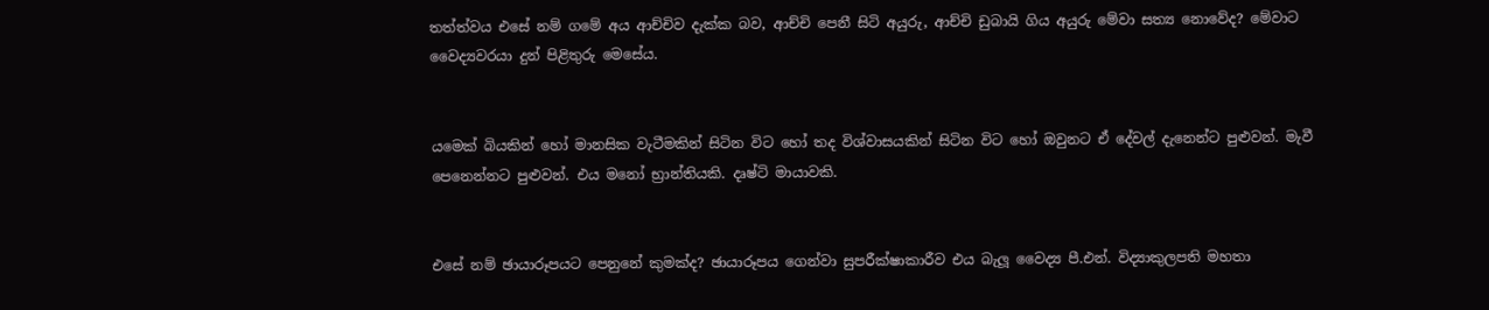තත්ත්වය එසේ නම් ගමේ අය ආච්චිව දැක්ක බව, ආච්චි පෙනී සිටි අයුරු, ආච්චි ඩුබායි ගිය අයුරු මේවා සත්‍ය නොවේද? මේවාට වෛද්‍යවරයා දුන් පිළිතුරු මෙසේය.


යමෙක් බියකින් හෝ මානසික වැටීමකින් සිටින විට හෝ තද විශ්වාසයකින් සිටින විට හෝ ඔවුනට ඒ දේවල් දැනෙන්ට පුළුවන්. මැවී පෙනෙන්නට පුළුවන්. එය මනෝ භ්‍රාන්තියකි. දෘෂ්ටි මායාවකි.


එසේ නම් ඡායාරූපයට පෙනුනේ කුමක්ද? ඡායාරූපය ගෙන්වා සුපරීක්ෂාකාරීව එය බැලූ වෛද්‍ය පී.එන්. විද්‍යාකුලපති මහතා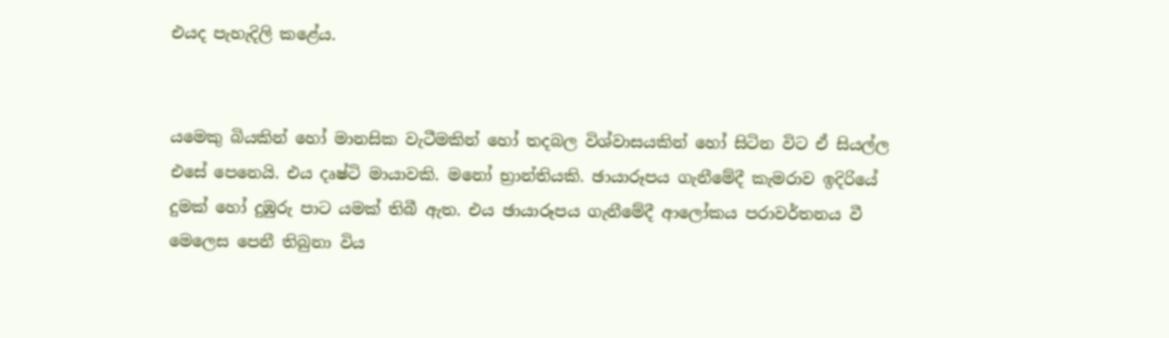එයද පැහැදිලි කළේය.


යමෙකු බියකින් හෝ මානසික වැටීමකින් හෝ තදබල විශ්වාසයකින් හෝ සිටින විට ඒ සියල්ල එසේ පෙනෙයි. එය දෘෂ්ටි මායාවකි. මනෝ භ්‍රාන්තියකි. ඡායාරූපය ගැනීමේදී කැමරාව ඉදිරියේ දුමක් හෝ දුඹුරු පාට යමක් තිබී ඇත. එය ඡායාරූපය ගැනීමේදී ආලෝකය පරාවර්තනය වී මෙලෙස පෙනී තිබුනා විය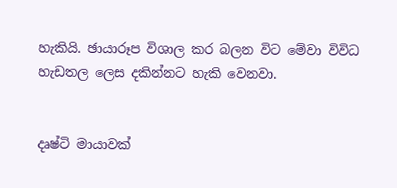හැකියි. ඡායාරූප විශාල කර බලන විට මේවා විවිධ හැඩතල ලෙස දකින්නට හැකි වෙනවා.


දෘෂ්ටි මායාවක්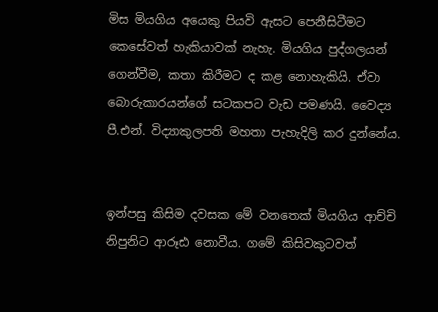මිස මියගිය අයෙකු පියවි ඇසට පෙනීසිටීමට කෙසේවත් හැකියාවක් නැහැ. මියගිය පුද්ගලයන් ගෙන්වීම, කතා කිරීමට ද කළ නොහැකියි. ඒවා බොරුකාරයන්ගේ සටකපට වැඩ පමණයි. වෛද්‍ය පී.එන්. විද්‍යාකුලපති මහතා පැහැදිලි කර දුන්නේය.


ඉන්පසු කිසිම දවසක මේ වනතෙක් මියගිය ආච්චි නිපුනිට ආරූඪ නොවීය. ගමේ කිසිවකුටවත්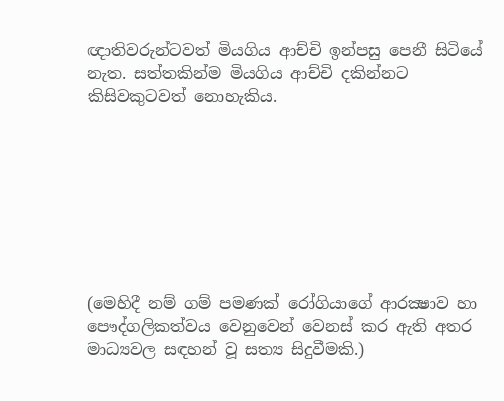ඥාතිවරුන්ටවත් මියගිය ආච්චි ඉන්පසු පෙනී සිටියේ නැත. සත්තකින්ම මියගිය ආච්චි දකින්නට කිසිවකුටවත් නොහැකිය.








(මෙහිදී නම් ගම් පමණක් රෝගියාගේ ආරක්‍ෂාව හා පෞද්ගලිකත්වය වෙනුවෙන් වෙනස් කර ඇති අතර මාධ්‍යවල සඳහන් වූ සත්‍ය සිදුවීමකි.)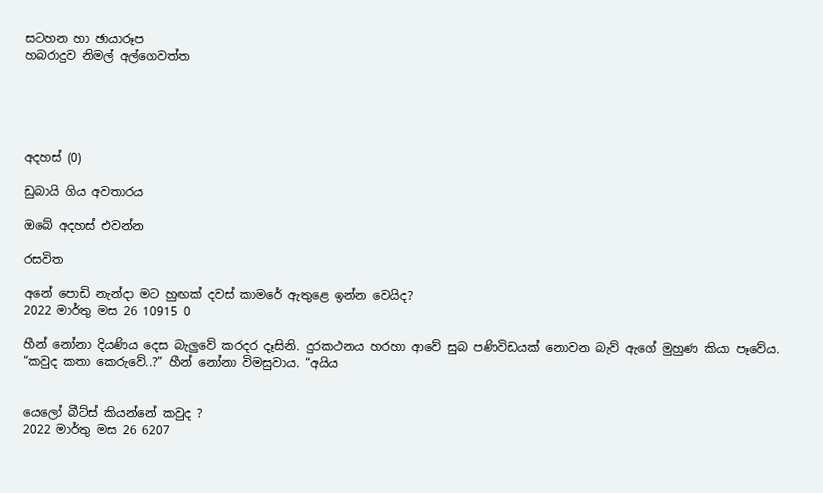සටහන හා ඡායාරූප
හබරාදුව නිමල් අල්ගෙවත්ත





අදහස් (0)

ඩුබායි ගිය අවතාරය

ඔබේ අදහස් එවන්න

රසවිත

අනේ පොඩි නැන්දා මට හුඟක් දවස් කාමරේ ඇතුළෙ ඉන්න වෙයිද?
2022 මාර්තු මස 26 10915 0

හීන් නෝනා දියණිය දෙස බැලු‍වේ කරදර දෑසිනි. දුරකථනය හරහා ආවේ සුබ පණිවිඩයක් නොවන බැව් ඇගේ මුහුණ කියා පෑවේය. “කවුද කතා කෙරුවේ..?” හීන් නෝනා විමසුවාය. “අයිය


යෙලෝ බීට්ස් කියන්නේ කවුද ?
2022 මාර්තු මස 26 6207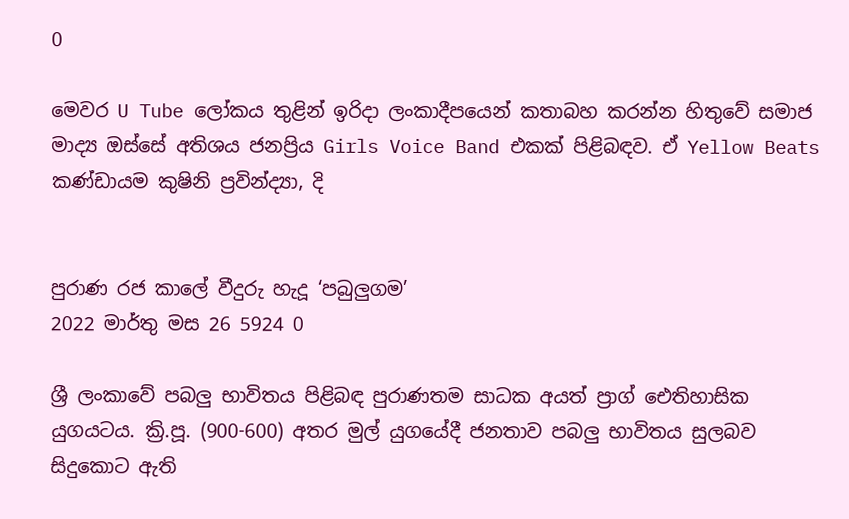0

මෙවර U Tube ලෝකය තුළින් ඉරිදා ලංකාදීපයෙන් කතාබහ කරන්න හිතුවේ සමාජ මාද්‍ය ඔස්සේ අතිශය ජනප්‍රිය Girls Voice Band එකක් පිළිබඳව. ඒ Yellow Beats කණ්ඩායම කුෂිනි ප්‍රවින්ද්‍යා, දි


පුරාණ රජ කාලේ වීදුරු හැදූ ‘පබුලුගම’
2022 මාර්තු මස 26 5924 0

ශ්‍රී ලංකාවේ පබලු භාවිතය පිළිබඳ පුරාණතම සාධක අයත් ප්‍රාග් ඓතිහාසික යුගයටය. ක්‍රි.පූ. (900-600) අතර මුල් යුගයේදී ජනතාව පබලු භාවිතය සුලබව සිදුකොට ඇති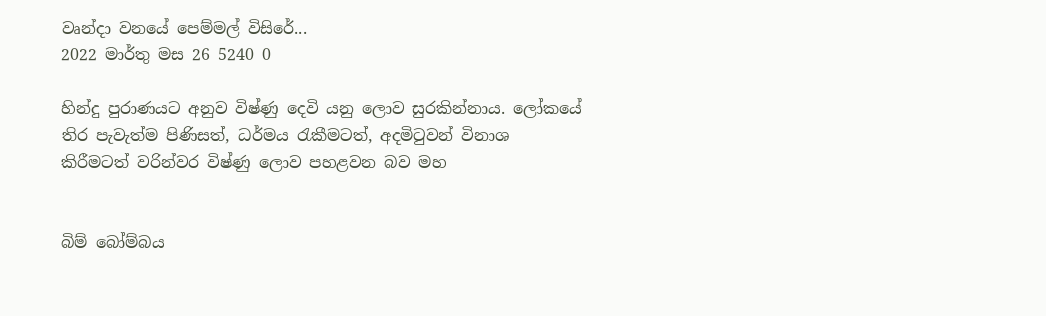වෘන්දා වනයේ පෙම්මල් විසිරේ...
2022 මාර්තු මස 26 5240 0

හින්දු පුරාණයට අනුව විෂ්ණු දෙවි යනු ලොව සුරකින්නාය. ලෝකයේ තිර පැවැත්ම පිණිසත්, ධර්මය රැකීමටත්, අදමිටුවන් විනාශ කිරීමටත් වරින්වර විෂ්ණු ලොව පහළවන බව මහ


බිම් බෝම්බය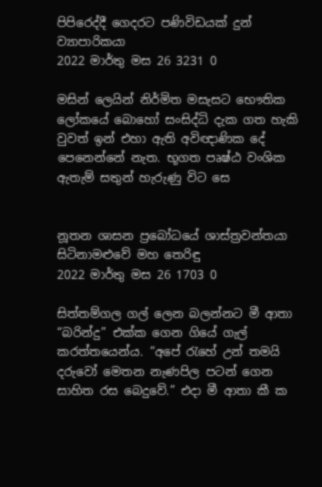පිපිරෙද්දී ගෙදරට පණිවිඩයක් දුන් ව්‍යාපාරිකයා
2022 මාර්තු මස 26 3231 0

මසින් ලෙයින් නිර්මිත මසැසට භෞතික ලෝකයේ බොහෝ සංසිද්ධි දැක ගත හැකි වුවත් ඉන් එහා ඇති අවිඥාණික දේ පෙනෙන්නේ නැත. භූගත පෘෂ්ඨ වංශික ඇතැම් සතුන් හැරුණු විට සෙ


නූතන ශාසන ප්‍රබෝධයේ ශාස්ත්‍රවන්තයා සිටිනාමළුවේ මහ තෙරිඳු
2022 මාර්තු මස 26 1703 0

සිත්තම්ගල ගල් ලෙන බලන්නට මී ආතා “බරින්දු” එක්ක ගෙන ගියේ ගැල් කරත්තයෙන්ය. “අපේ ‍රැහේ උන් තමයි දරුවෝ මෙතන නැණපිල පටන් ගෙන සාහිත රස බෙදුවේ.” එදා මී ආතා කී ක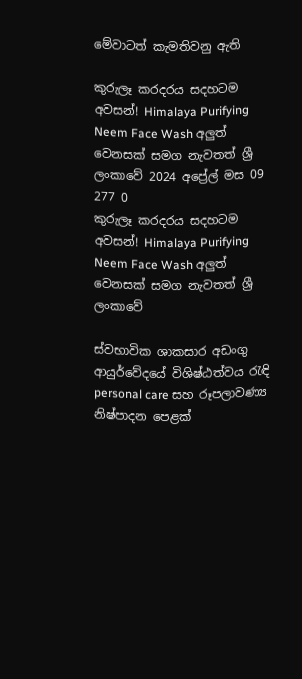මේවාටත් කැමතිවනු ඇති

කුරුලෑ කරදරය සදහටම අවසන්! Himalaya Purifying Neem Face Wash අලුත් වෙනසක් සමග නැවතත් ශ්‍රී ලංකාවේ 2024 අප්‍රේල් මස 09 277 0
කුරුලෑ කරදරය සදහටම අවසන්! Himalaya Purifying Neem Face Wash අලුත් වෙනසක් සමග නැවතත් ශ්‍රී ලංකාවේ

ස්වභාවික ශාකසාර අඩංගු ආයුර්වේදයේ විශිෂ්ඨත්වය රැඳි personal care සහ රූපලාවණ්‍ය නිෂ්පාදන පෙළක්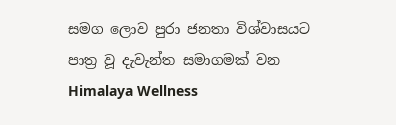සමග ලොව පුරා ජනතා විශ්වාසයට පාත්‍ර වූ දැවැන්ත සමාගමක් වන Himalaya Wellness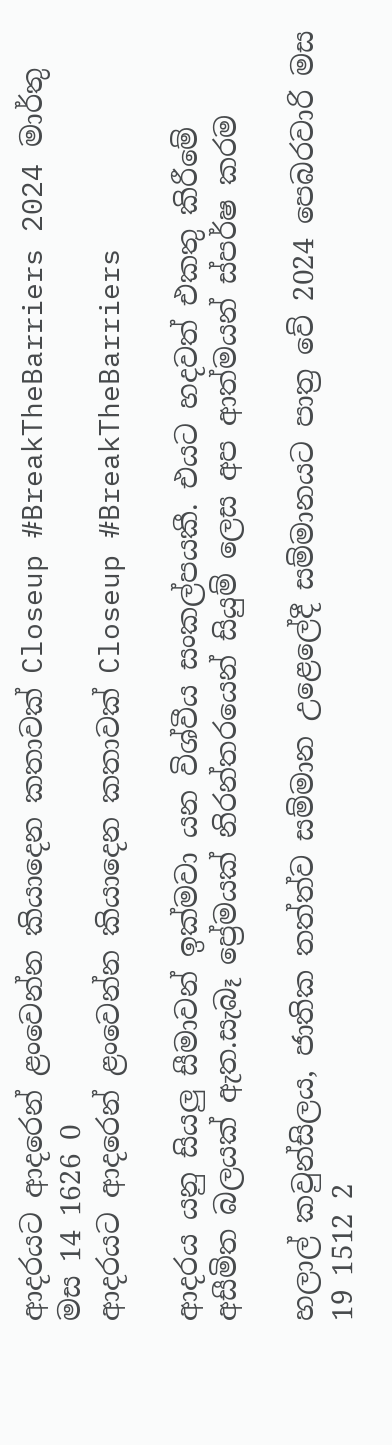ආදරයට ආදරෙන් ළංවෙන්න කියාදෙන කතාවක් Closeup #BreakTheBarriers 2024 මාර්තු මස 14 1626 0
ආදරයට ආදරෙන් ළංවෙන්න කියාදෙන කතාවක් Closeup #BreakTheBarriers

ආදරය යනු සියලු සීමාවන් ඉක්මවා යන විශ්වීය සංකල්පයකී. එයට හදවත් එකතු කිරීමේ අසීමිත බලයක් ඇත.සැබෑ ප්‍රේමයක් නිරන්තරයෙන් සියුම් ලෙස අප ආත්මයන් ස්පර්ෂ කරම

හලාල් කවුන්සිලය, ජාතික තත්ත්ව සම්මාන උළෙලේදී සම්මානයට පාත්‍ර වේ 2024 පෙබරවාරි මස 19 1512 2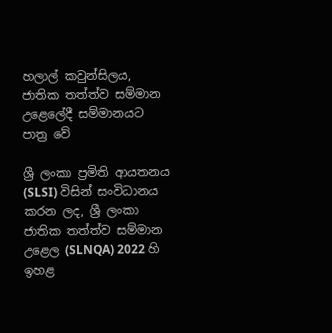හලාල් කවුන්සිලය, ජාතික තත්ත්ව සම්මාන උළෙලේදී සම්මානයට පාත්‍ර වේ

ශ්‍රී ලංකා ප්‍රමිති ආයතනය (SLSI) විසින් සංවිධානය කරන ලද, ශ්‍රී ලංකා ජාතික තත්ත්ව සම්මාන උළෙල (SLNQA) 2022 හි ඉහළ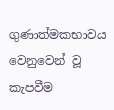ගුණාත්මකභාවය වෙනුවෙන් වූ කැපවීම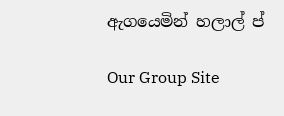ඇගයෙමින් හලාල් ප්

Our Group Site